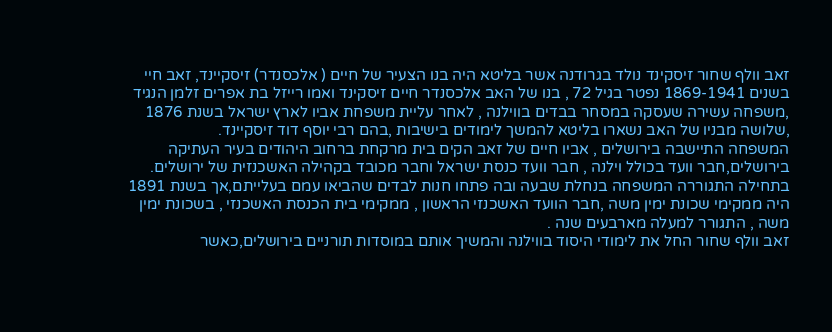זאב וולף שחור זיסקינד נולד בגרודנה אשר בליטא היה בנו הצעיר של חיים ( אלכסנדר) זיסקיינד, זאב חיי בשנים 1869-1941 נפטר בגיל 72 , בנו של האב אלכסנדר חיים זיסקינד ואמו רייזל בת אפרים זלמן הנגיד ,משפחה עשירה שעסקה במסחר בבדים בווילנה , לאחר עליית משפחת אביו לארץ ישראל בשנת 1876 ,שלושה מבניו של האב נשארו בליטא להמשך לימודים בישיבות ,בהם רבי יוסף דוד זיסקיינד.
המשפחה התיישבה בירושלים , אביו חיים של זאב הקים בית מרקחת ברחוב היהודים בעיר העתיקה בירושלים,חבר וועד בכולל וילנה , חבר וועד כנסת ישראל וחבר מכובד בקהילה האשכנזית של ירושלים.
בתחילה התגוררה המשפחה בנחלת שבעה ובה פתחו חנות לבדים שהביאו עמם בעלייתם,אך בשנת 1891 היה ממקימי שכונת ימין משה ,חבר הוועד האשכנזי הראשון , ממקימי בית הכנסת האשכנזי , בשכונת ימין משה , התגורר למעלה מארבעים שנה .
זאב וולף שחור החל את לימודי היסוד בווילנה והמשיך אותם במוסדות תורניים בירושלים,כאשר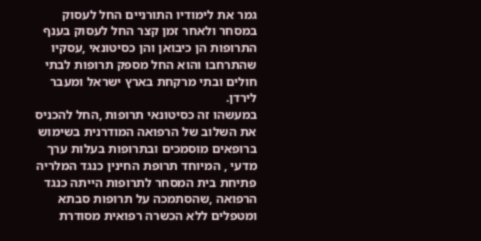גמר את לימודיו התורניים החל לעסוק במסחר ולאחר זמן קצר החל לעסוק בענף התרופות הן כיבואן והן כסיטונאי ,עסקיו שהתרחבו והוא החל מספק תרופות לבתי חולים ובתי מרקחת בארץ ישראל ומעבר לירדן.
במעשהו זה כסיטונאי תרופות ,החל להכניס את השלוב של הרפואה המודרנית בשימוש ברופאים מוסמכים ובתרופות בעלות ערך מדעי , המיוחד תרופת החינין כנגד המלריה פתיחת בית המסחר לתרופות הייתה כנגד הרפואה ,שהסתמכה על תרופות סבתא ומטפלים ללא הכשרה רפואית מסודרת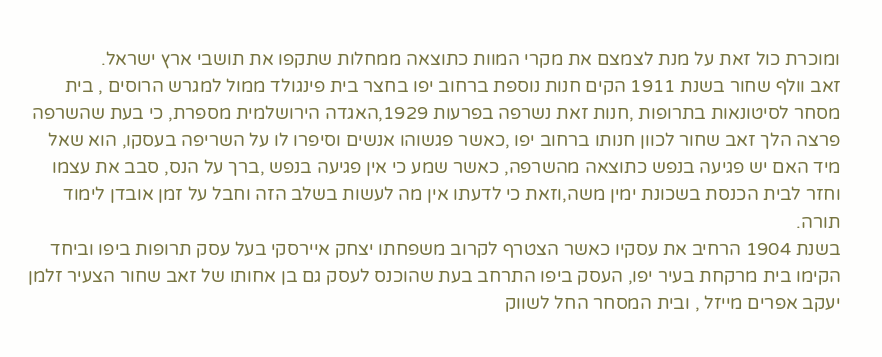ומוכרת כול זאת על מנת לצמצם את מקרי המוות כתוצאה ממחלות שתקפו את תושבי ארץ ישראל.
זאב וולף שחור בשנת 1911 הקים חנות נוספת ברחוב יפו בחצר בית פינגולד ממול למגרש הרוסים , בית מסחר לסיטונאות בתרופות ,חנות זאת נשרפה בפרעות 1929,האגדה הירושלמית מספרת, כי בעת שהשרפה פרצה הלך זאב שחור לכוון חנותו ברחוב יפו ,כאשר פגשוהו אנשים וסיפרו לו על השריפה בעסקו, הוא שאל מיד האם יש פגיעה בנפש כתוצאה מהשרפה, כאשר שמע כי אין פגיעה בנפש ,ברך על הנס, סבב את עצמו וחזר לבית הכנסת בשכונת ימין משה,וזאת כי לדעתו אין מה לעשות בשלב הזה וחבל על זמן אובדן לימוד תורה.
בשנת 1904 הרחיב את עסקיו כאשר הצטרף לקרוב משפחתו יצחק איירסקי בעל עסק תרופות ביפו וביחד הקימו בית מרקחת בעיר יפו, העסק ביפו התרחב בעת שהוכנס לעסק גם בן אחותו של זאב שחור הצעיר זלמן יעקב אפרים מייזל , ובית המסחר החל לשווק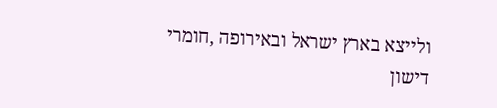ולייצא בארץ ישראל ובאירופה ,חומרי דישון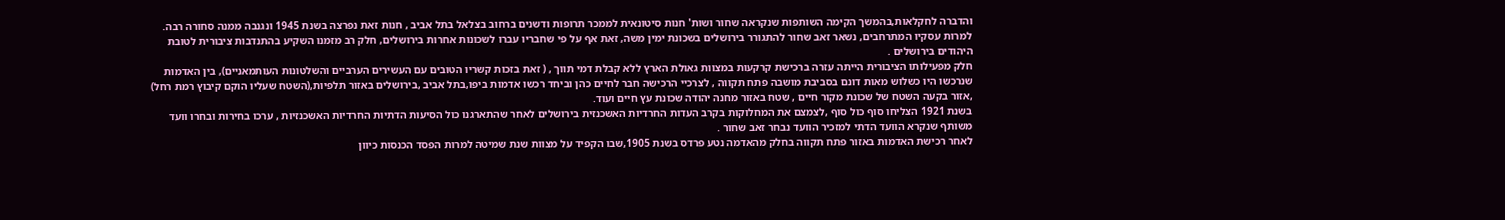והדברה לחקלאות,בהמשך הקימה השותפות שנקראה שחור ושות' חנות סיטונאית לממכר תרופות ודשנים ברחוב בצלאל בתל אביב , חנות זאת נפרצה בשנת 1945 ונגנבה ממנה סחורה רבה.
למרות עסקיו המתרחבים, נשאר זאב שחור להתגורר בירושלים בשכונת ימין משה, זאת אף על פי שחבריו עברו לשכונות אחרות בירושלים, חלק רב מזמנו השקיע בהתנדבות ציבורית לטובת היהודים בירושלים .
חלק מפעילותו הציבורית הייתה עזרה ברכישת קרקעות במצוות גאולת הארץ ללא קבלת דמי תווך , ( זאת בזכות קשריו הטובים עם העשירים הערביים והשלטונות העותמאניים), בין האדמות שנרכשו היו כשלוש מאות דונם בסביבת מושבה פתח תקווה , לצרכיי הרכישה חבר לחיים כהן וביחד רכשו אדמות ביפו,בתל אביב ,בירושלים באזור תלפיות,(השטח שעליו הוקם קיבוץ רמת רחל) ,אזור בקעה השטח של שכונת מקור חיים , שטח באזור מחנה יהודה שכונת עץ חיים ועוד.
בשנת 1921 הצליחו סוף כול סוף ,לצמצם את המחלוקות בקרב העדות החרדיות האשכנזית בירושלים לאחר שהתארגנו כול הסיעות הדתיות החרדיות האשכנזיות , ערכו בחירות ובחרו וועד משותף שנקרא הוועד הדתי למזכיר הוועד נבחר זאב שחור .
לאחר רכישת האדמות באזור פתח תקווה בחלק מהאדמה נטע פרדס בשנת 1905,שבו הקפיד על מצוות שנת שמיטה למרות הפסד הכנסות כיוון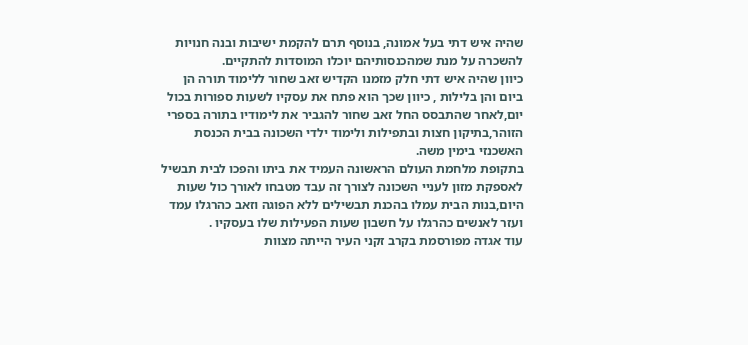שהיה איש דתי בעל אמונה, בנוסף תרם להקמת ישיבות ובנה חנויות להשכרה על מנת שמהכנסותיהם יוכלו המוסדות להתקיים.
כיוון שהיה איש דתי חלק מזמנו הקדיש זאב שחור ללימוד תורה הן ביום והן בלילות , כיוון שכך הוא פתח את עסקיו לשעות ספורות בכול יום,לאחר שהתבסס החל זאב שחור להגביר את לימודיו בתורה בספרי הזוהר,בתיקון חצות ובתפילות ולימוד ילדי השכונה בבית הכנסת האשכנזי בימין משה.
בתקופת מלחמת העולם הראשונה העמיד את ביתו והפכו לבית תבשיל לאספקת מזון לעניי השכונה לצורך זה עבד מטבחו לאורך כול שעות היום,בנות הבית עמלו בהכנת תבשילים ללא הפוגה וזאב כהרגלו עמד ועזר לאנשים כהרגלו על חשבון שעות הפעילות שלו בעסקיו .
עוד אגדה מפורסמת בקרב זקני העיר הייתה מצוות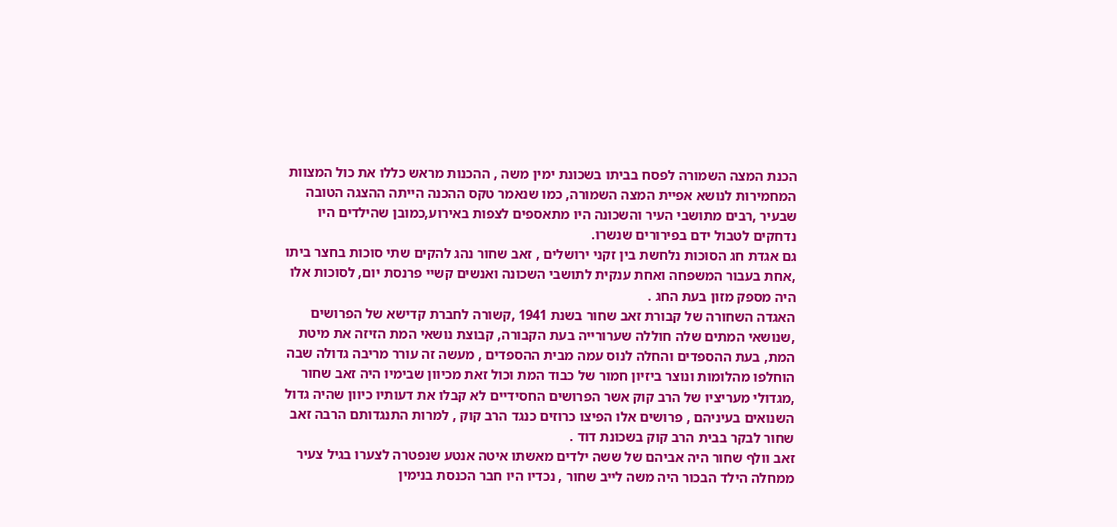הכנת המצה השמורה לפסח בביתו בשכונת ימין משה , ההכנות מראש כללו את כול המצוות המחמירות לנושא אפיית המצה השמורה, כמו שנאמר טקס ההכנה הייתה ההצגה הטובה שבעיר ,רבים מתושבי העיר והשכונה היו מתאספים לצפות באירוע,כמובן שהילדים היו נדחקים לטבול ידם בפירורים שנשרו.
גם אגדת חג הסוכות נלחשת בין זקני ירושלים , זאב שחור נהג להקים שתי סוכות בחצר ביתו ,אחת בעבור המשפחה ואחת ענקית לתושבי השכונה ואנשים קשיי פרנסת יום, לסוכות אלו היה מספק מזון בעת החג .
האגדה השחורה של קבורת זאב שחור בשנת 1941 ,קשורה לחברת קדישא של הפרושים ,שנושאי המתים שלה חוללה שערורייה בעת הקבורה, קבוצת נושאי המת הזיזה את מיטת המת, בעת ההספדים והחלה לנוס עמה מבית ההספדים , מעשה זה עורר מריבה גדולה שבה הוחלפו מהלומות ונוצר ביזיון חמור של כבוד המת וכול זאת מכיוון שבימיו היה זאב שחור ,מגדולי מעריציו של הרב קוק אשר הפרושים החסידיים לא קבלו את דעותיו כיוון שהיה גדול השנואים בעיניהם , פרושים אלו הפיצו כרוזים כנגד הרב קוק , למרות התנגדותם הרבה זאב שחור לבקר בבית הרב קוק בשכונת דוד .
זאב וולף שחור היה אביהם של ששה ילדים מאשתו איטה אנטע שנפטרה לצערו בגיל צעיר ממחלה הילד הבכור היה משה לייב שחור , נכדיו היו חבר הכנסת בנימין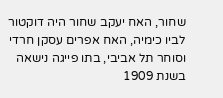שחור, האח יעקב שחור היה דוקטור לביו כימיה, האח אפרים עסקן חרדי וסוחר תל אביבי, בתו פייגה נישאה בשנת 1909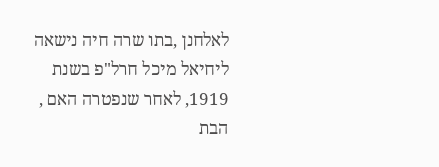לאלחנן ,בתו שרה חיה נישאה ליחיאל מיכל חרל"פ בשנת 1919, לאחר שנפטרה האם , הבת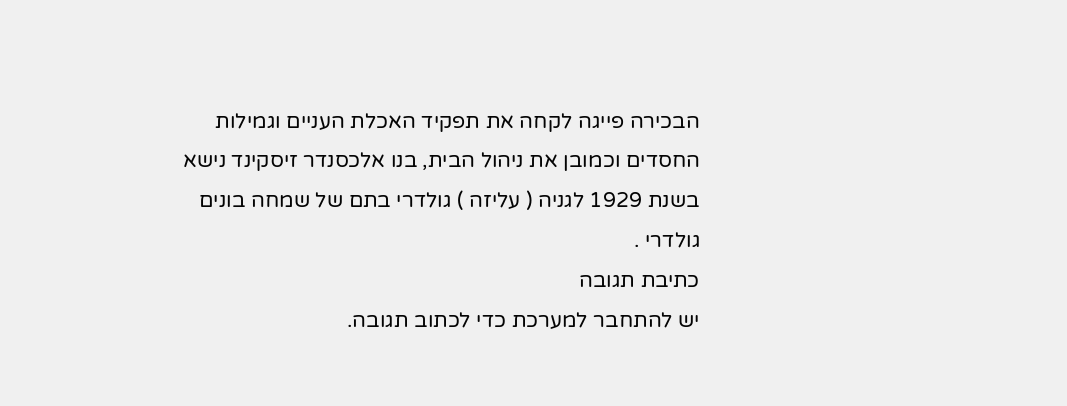הבכירה פייגה לקחה את תפקיד האכלת העניים וגמילות החסדים וכמובן את ניהול הבית, בנו אלכסנדר זיסקינד נישא בשנת 1929 לגניה ( עליזה ) גולדרי בתם של שמחה בונים גולדרי .
כתיבת תגובה
יש להתחבר למערכת כדי לכתוב תגובה.